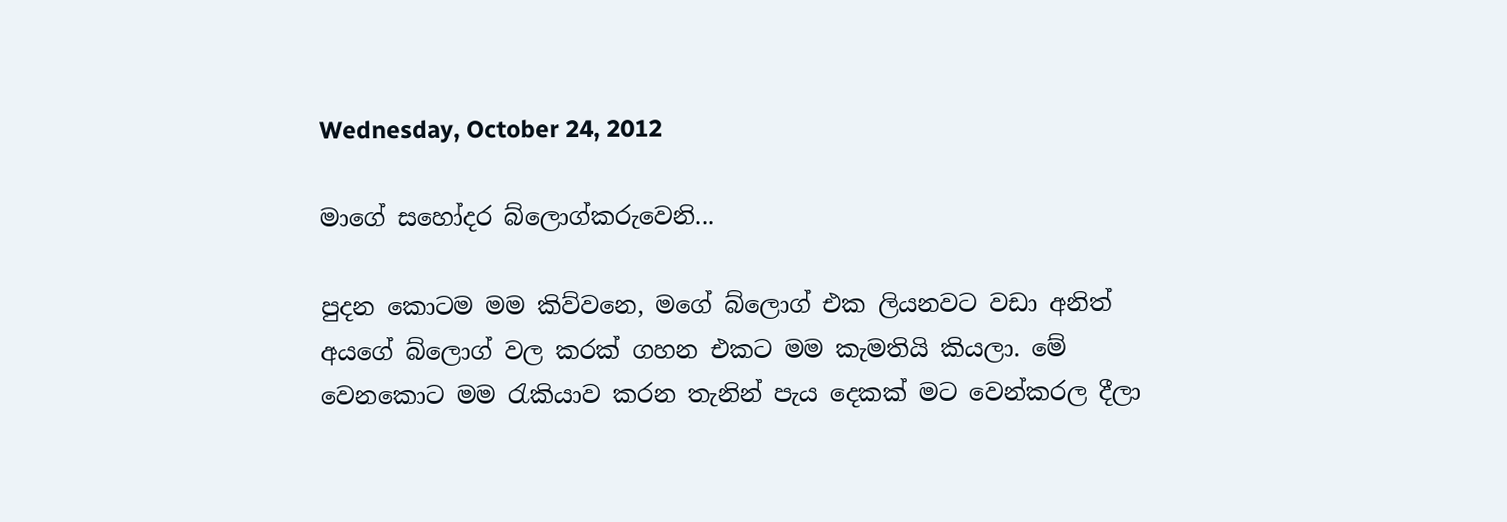Wednesday, October 24, 2012

මාගේ සහෝදර බ්ලොග්කරුවෙනි...

පුදන කොටම මම කිව්වනෙ, මගේ බ්ලොග් එක ලියනවට වඩා අනිත් අයගේ බ්ලොග් වල කරක් ගහන එකට මම කැමතියි කියලා. මේ වෙනකොට මම රැකියාව කරන තැනින් පැය දෙකක් මට වෙන්කරල දීලා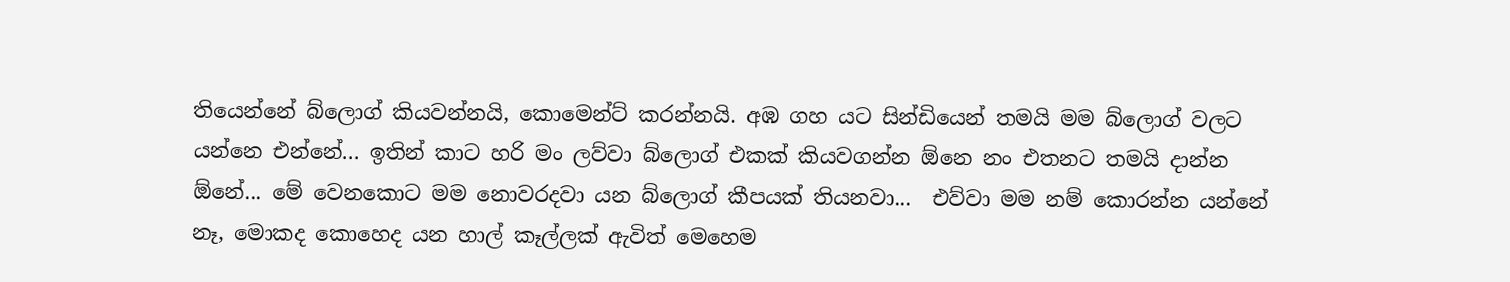තියෙන්නේ බ්ලොග් කියවන්නයි, කොමෙන්ට් කරන්නයි. අඹ ගහ යට සින්ඩියෙන් තමයි මම බ්ලොග් වලට යන්නෙ එන්නේ... ඉතින් කාට හරි මං ලව්වා බ්ලොග් එකක් කියවගන්න ඕනෙ නං එතනට තමයි දාන්න ඕනේ... මේ වෙනකොට මම නොවරදවා යන බ්ලොග් කීපයක් තියනවා...  එව්වා මම නම් කොරන්න යන්නේ නෑ, මොකද කොහෙද යන හාල් කෑල්ලක් ඇවිත් මෙහෙම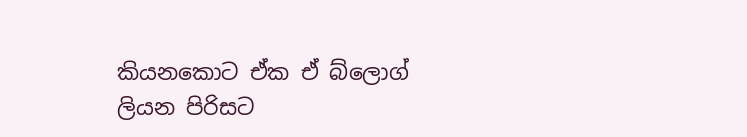කියනකොට ඒක ඒ බ්ලොග් ලියන පිරිසට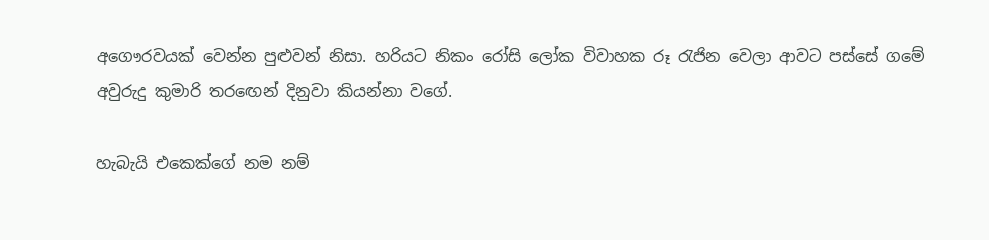අගෞරවයක් වෙන්න පුළුවන් නිසා. හරියට නිකං රෝසි ලෝක විවාහක රූ රැජින වෙලා ආවට පස්සේ ගමේ අවුරුදු කුමාරි තරඟෙන් දිනුවා කියන්නා වගේ.

හැබැයි එකෙක්ගේ නම නම්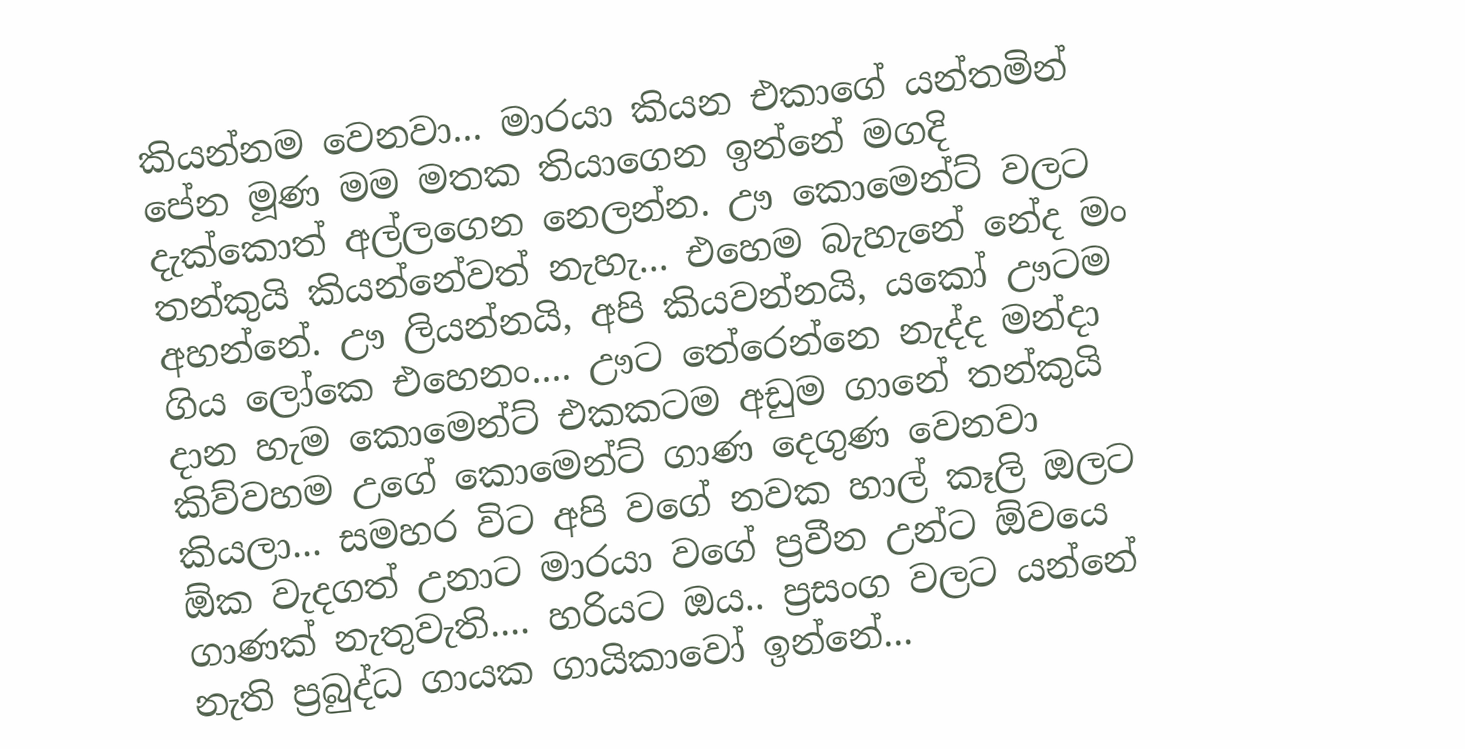කියන්නම වෙනවා... මාරයා කියන එකාගේ යන්තමින් පේන මූණ මම මතක තියාගෙන ඉන්නේ මගදි දැක්කොත් අල්ලගෙන නෙලන්න. ඌ කොමෙන්ට් වලට තන්කුයි කියන්නේවත් නැහැ... එහෙම බැහැනේ නේද මං අහන්නේ. ඌ ලියන්නයි, අපි කියවන්නයි, යකෝ ඌටම ගිය ලෝකෙ එහෙනං.... ඌට තේරෙන්නෙ නැද්ද මන්දා දාන හැම කොමෙන්ට් එකකටම අඩුම ගානේ තන්කුයි කිව්වහම උගේ කොමෙන්ට් ගාණ දෙගුණ වෙනවා කියලා... සමහර විට අපි වගේ නවක හාල් කෑලි ඔලට ඕක වැදගත් උනාට මාරයා වගේ ප්‍රවීන උන්ට ඕවයෙ ගාණක් නැතුවැති.... හරියට ඔය.. ප්‍රසංග වලට යන්නේ නැති ප්‍රබුද්ධ ගායක ගායිකාවෝ ඉන්නේ...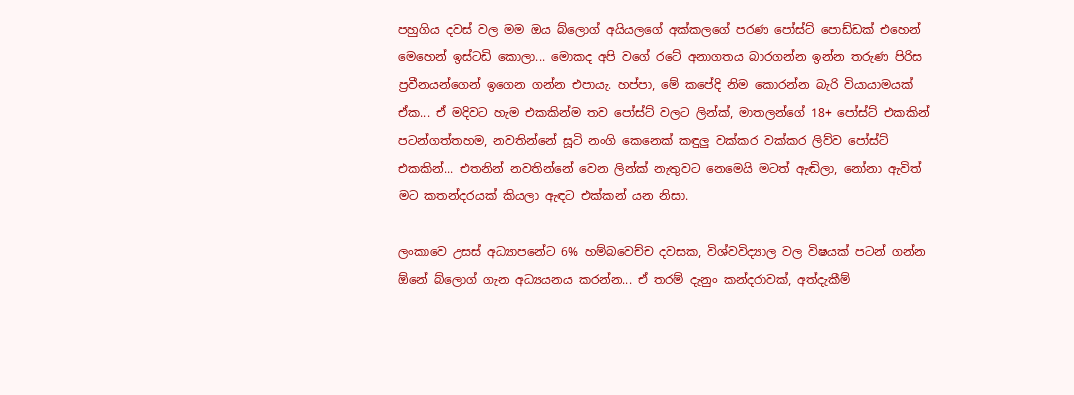පහුගිය දවස් වල මම ඔය බ්ලොග් අයියලගේ අක්කලගේ පරණ පෝස්ට් පොඩ්ඩක් එහෙන් මෙහෙන් ඉස්ටඩි කොලා... මොකද අපි වගේ රටේ අනාගතය බාරගන්න ඉන්න තරුණ පිරිස ප්‍රවීනයන්ගෙන් ඉගෙන ගන්න එපායැ. හප්පා, මේ කපේදි නිම කොරන්න බැරි වියායාමයක් ඒක... ඒ මදිවට හැම එකකින්ම තව පෝස්ට් වලට ලින්ක්, මාතලන්ගේ 18+ පෝස්ට් එකකින් පටන්ගත්තහම, නවතින්නේ සූටි නංගි කෙනෙක් කඳුලු වක්කර වක්කර ලිව්ව පෝස්ට් එකකින්... එතනින් නවතින්නේ වෙන ලින්ක් නැතුවට නෙමෙයි මටත් ඇඬිලා, නෝනා ඇවිත් මට කතන්දරයක් කියලා ඇඳට එක්කන් යන නිසා.

ලංකාවෙ උසස් අධ්‍යාපනේට 6% හම්බවෙච්ච දවසක, විශ්වවිද්‍යාල වල විෂයක් පටන් ගන්න ඕනේ බ්ලොග් ගැන අධ්‍යයනය කරන්න... ඒ තරම් දැනුං කන්දරාවක්, අත්දැකීම්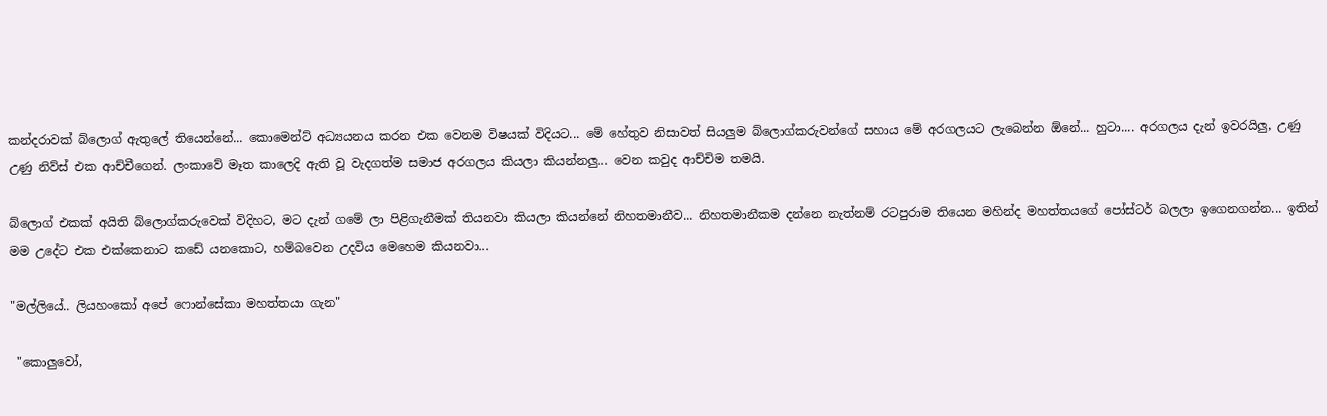කන්දරාවක් බ්ලොග් ඇතුලේ තියෙන්නේ... කොමෙන්ට් අධ්‍යයනය කරන එක වෙනම විෂයක් විදියට... මේ හේතුව නිසාවත් සියලුම බ්ලොග්කරුවන්ගේ සහාය මේ අරගලයට ලැබෙන්න ඕනේ... හුටා.... අරගලය දැන් ඉවරයිලු, උණු උණු නිව්ස් එක ආච්චීගෙන්. ලංකාවේ මෑත කාලෙදි ඇති වූ වැදගත්ම සමාජ අරගලය කියලා කියන්නලු... වෙන කවුද ආච්චිම තමයි.

බ්ලොග් එකක් අයිති බ්ලොග්කරුවෙක් විදිහට, මට දැන් ගමේ ලා පිළිගැනීමක් තියනවා කියලා කියන්නේ නිහතමානීව... නිහතමානීකම දන්නෙ නැත්නම් රටපුරාම තියෙන මහින්ද මහත්තයගේ පෝස්ටර් බලලා ඉගෙනගන්න... ඉතින් මම උදේට එක එක්කෙනාට කඩේ යනකොට, හම්බවෙන උදවිය මෙහෙම කියනවා...

"මල්ලියේ.. ලියහංකෝ අපේ ෆොන්සේකා මහත්තයා ගැන"

 "කොලුවෝ,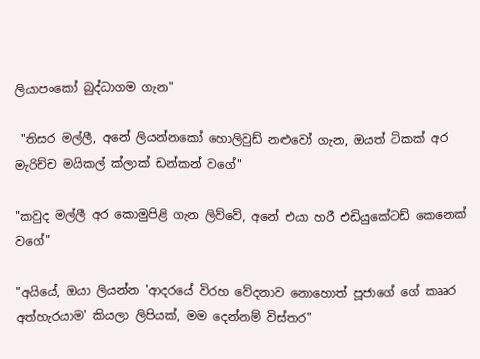ලියාපංකෝ බුද්ධාගම ගැන"

 "තිසර මල්ලී, අනේ ලියන්නකෝ හොලිවුඩ් නළුවෝ ගැන, ඔයත් ටිකක් අර මැරිච්ච මයිකල් ක්ලාක් ඩන්කන් වගේ"

"කවුද මල්ලී අර කොමුපිළි ගැන ලිව්වේ, අනේ එයා හරී එඩියුකේටඩ් කෙනෙක් වගේ"

"අයියේ, ඔයා ලියන්න 'ආදරයේ විරහ වේදනාව නොහොත් පූජාගේ ගේ කෲර අත්හැරයාම' කියලා ලිපියක්, මම දෙන්නම් විස්තර"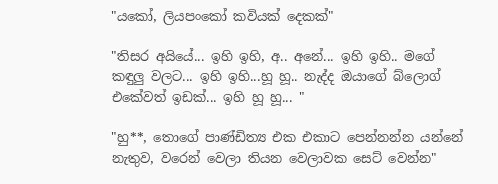"යකෝ, ලියපංකෝ කවියක් දෙකක්"

"තිසර අයියේ... ඉහි ඉහි, අ.. අනේ... ඉහි ඉහි.. මගේ කඳුලු වලට... ඉහි ඉහි...හූ හූ.. නැද්ද ඔයාගේ බ්ලොග් එකේවත් ඉඩක්... ඉහි හූ හූ... "

"හු**, තොගේ පාණ්ඩිත්‍ය එක එකාට පෙන්නන්න යන්නේ නැතුව, වරෙන් වෙලා තියන වෙලාවක සෙට් වෙන්න"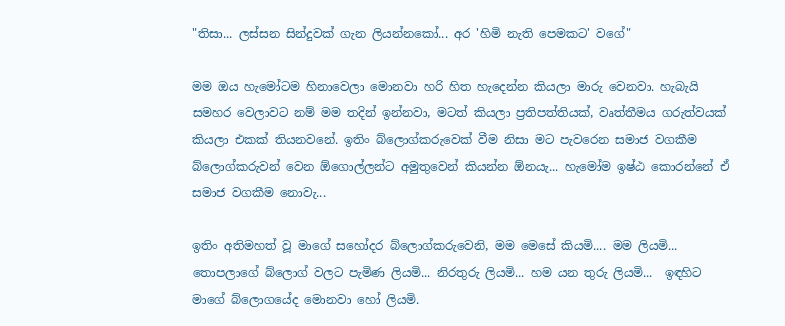"තිසා... ලස්සන සින්දුවක් ගැන ලියන්නකෝ... අර 'හිමි නැති පෙමකට' වගේ"

මම ඔය හැමෝටම හිනාවෙලා මොනවා හරි හිත හැදෙන්න කියලා මාරු වෙනවා. හැබැ‍යි සමහර වෙලාවට නම් මම තදින් ඉන්නවා, මටත් කියලා ප්‍රතිපත්තියක්, වෘත්තීමය ගරුත්වයක් කියලා එකක් තියනවනේ. ඉතිං බ්ලොග්කරුවෙක් වීම නිසා මට පැවරෙන සමාජ වගකීම බ්ලොග්කරුවන් වෙන ඕගොල්ලන්ට අමුතුවෙන් කියන්න ඕනයැ... හැමෝම ඉෂ්ඨ කොරන්නේ ඒ සමාජ වගකීම නොවැ...

ඉතිං අතිමහත් වූ මාගේ සහෝදර බ්ලොග්කරුවෙනි, මම මෙසේ කියමි.... මම ලියමි... තොපලාගේ බ්ලොග් වලට පැමිණ ලියමි... නිරතුරු ලියමි... හම යන තුරු ලියමි...  ඉඳහිට මාගේ බ්ලොගයේද මොනවා හෝ ලියමි.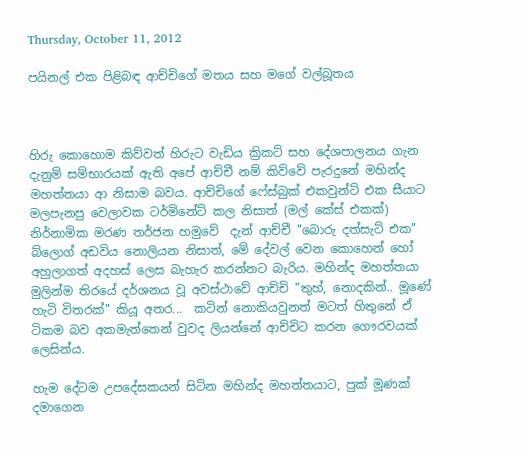Thursday, October 11, 2012

පයිනල් එක පිළිබඳ ආච්චිගේ මතය සහ මගේ වල්බූතය



හිරු කොහොම කිව්වත් හිරුට වැඩිය ක්‍රිකට් සහ දේශපාලනය ගැන දැනුම් සම්භාරයක් ඇති අපේ ආච්චී නම් කිව්වේ පැරදුනේ මහින්ද මහත්තයා ආ නිසාම බවය. ආච්චිගේ ෆේස්බුක් එකවුන්ට් එක සීයාට මලපැනපු වෙලාවක ටර්මිනේට් කල නිසාත් (මල් කේස් එකක්)  නිර්නාමික මරණ තර්ජන හමුවේ  දැන් ආච්චී "බොරු දත්සැට් එක" බ්ලොග් අඩවිය නොලියන නිසාත්, මේ දේවල් වෙන කොහෙන් හෝ අහුලාගත් අදහස් ලෙස බැහැර කරන්නට බැරිය. මහින්ද මහත්තයා මුලින්ම තිරයේ දර්ශනය වූ අවස්ථාවේ ආච්චි "තුහ්, නොදකින්.. මූණේ හැටි විතරක්" කියූ අතර...  කටින් නොකියවුනත් මටත් හිතුනේ ඒ ටිකම බව අකමැත්තෙන් වුවද ලියන්නේ ආච්චිට කරන ගෞරවයක් ලෙසින්ය.

හැම දේටම උපදේසකයන් සිටින මහින්ද මහත්තයාට, පුක් මූණක් දමාගෙන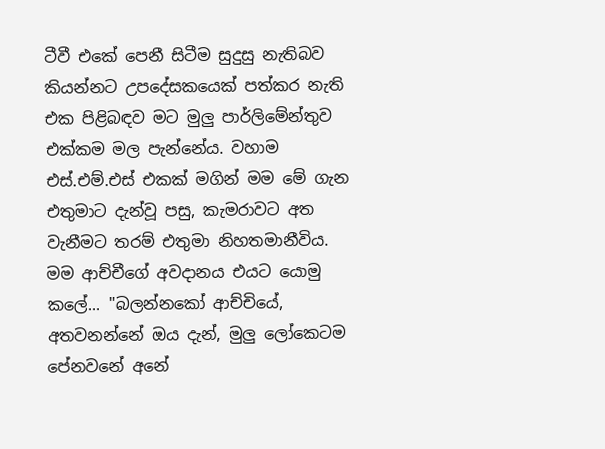ටීවී එකේ පෙනී සිටීම සුදුසු නැතිබව කියන්නට උපදේසකයෙක් පත්කර නැති එක පිළිබඳව මට මුලු පාර්ලිමේන්තුව එක්කම මල පැන්නේය. වහාම එස්.එම්.එස් එකක් මගින් මම මේ ගැන එතුමාට දැන්වූ පසු, කැමරාවට අත වැනීමට තරම් එතුමා නිහතමානීවිය. මම ආච්චීගේ අවදානය එයට යොමු කලේ... "බලන්නකෝ ආච්චියේ, අතවනන්නේ ඔය දැන්, මුලු ලෝකෙටම පේනවනේ අනේ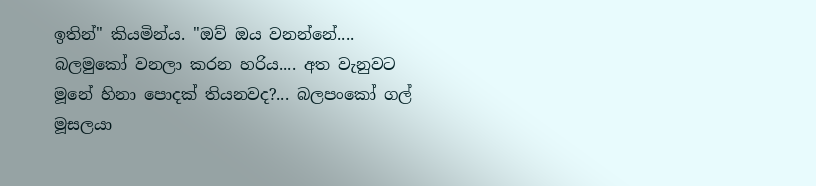ඉතින්" කියමින්ය. "ඔව් ඔය වනන්නේ.... බලමුකෝ වනලා කරන හරිය.... අත වැනුවට මූනේ හිනා පොදක් තියනවද?... බලපංකෝ ගල් මූසලයා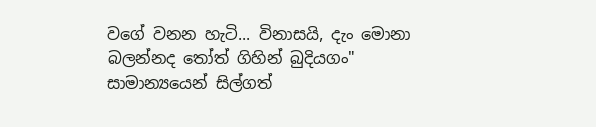වගේ වනන හැටි... විනාසයි, දැං මොනා බලන්නද තෝත් ගිහින් බුදියගං" සාමාන්‍යයෙන් සිල්ගත්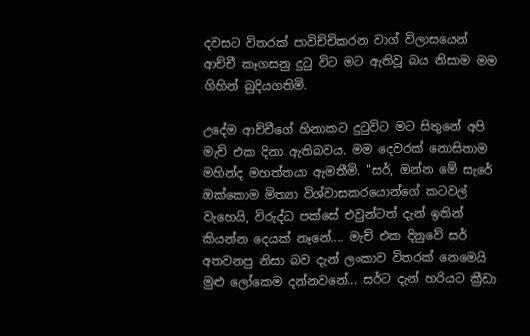දවසට විතරක් පාවිච්චිකරන වාග් විලාසයෙන් ආච්චී කෑගසනු දුටු විට මට ඇතිවූ බය නිසාම මම ගිහින් බුදියගතිමි.

උදේම ආච්චීගේ හිනාකට දුටුවිට මට සිතුනේ අපි මැච් එක දිනා ඇතිබවය. මම දෙවරක් නොසිතාම මහින්ද මහත්තයා ඇමතීමි. "සර්, ඔන්න මේ සැරේ ඔක්කොම මිත්‍යා විශ්වාසකරයොන්ගේ කටවල් වැහෙයි, විරුද්ධ පක්සේ එවුන්ටත් දැන් ඉතින් කියන්න දෙයක් නෑනේ.... මැච් එක දිනුවේ සර් අතවනපු නිසා බව දැන් ලංකාව විතරක් නෙමෙයි මුළු ලෝකෙම දන්නවනේ... සර්ට දැන් හරියට ක්‍රීඩා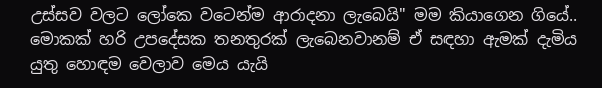උස්සව වලට ලෝකෙ වටෙන්ම ආරාදනා ලැබෙයි" මම කියාගෙන ගියේ.. මොකක් හරි උපදේසක තනතුරක් ලැබෙනවානම් ඒ සඳහා ඇමක් දැමිය යුතු හොඳම වෙලාව මෙය යැයි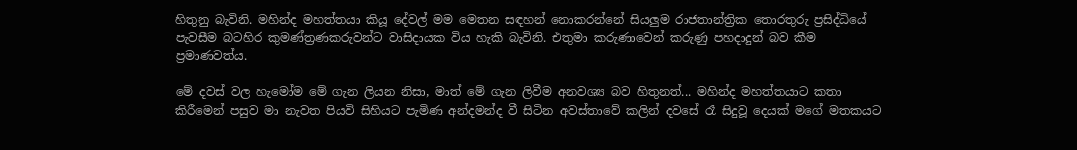හිතුනු බැවිනි. මහින්ද මහත්තයා කියූ දේවල් මම මෙතන සඳහන් නොකරන්නේ සියලුම රාජතාන්ත්‍රික තොරතුරු ප්‍රසිද්ධියේ පැවසීම බටහිර කුමණ්ත්‍රණකරුවන්ට වාසිදායක විය හැකි බැවිනි. එතුමා කරුණාවෙන් කරුණු පහදාදුන් බව කීම ප්‍රමාණවත්ය.

මේ දවස් වල හැමෝම මේ ගැන ලියන නිසා, මාත් මේ ගැන ලිවීම අනවශ්‍ය බව හිතුනත්... මහින්ද මහත්තයාට කතා කිරීමෙන් පසුව මා නැවත පියවි සිහියට පැමිණ අන්දමන්ද වී සිටින අවස්තාවේ කලින් දවසේ රෑ සිදුවූ දෙයක් මගේ මතකයට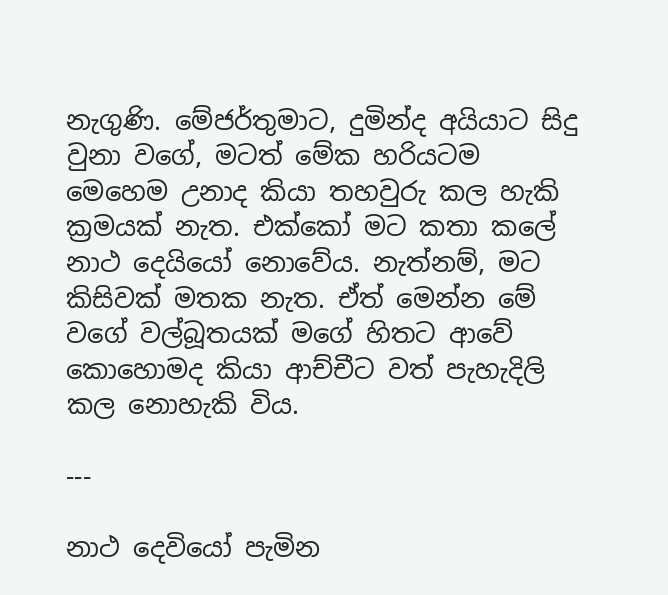නැගුණි. මේජර්තුමාට, දුමින්ද අයියාට සිදු වුනා වගේ, මටත් මේක හරියටම මෙහෙම උනාද කියා තහවුරු කල හැකි ක්‍රමයක් නැත. එක්කෝ මට කතා කලේ නාථ දෙයියෝ නොවේය. නැත්නම්, මට කිසිවක් මතක නැත. ඒත් මෙන්න මේ වගේ වල්බූතයක් මගේ හිතට ආවේ කොහොමද කියා ආච්චීට වත් පැහැදිලි කල නොහැකි විය.

---

නාථ දෙවියෝ පැමින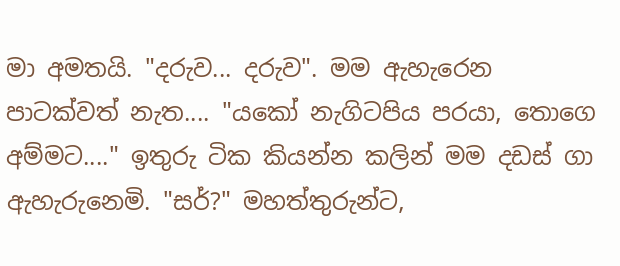මා අමතයි. "දරුව... දරුව". මම ඇහැරෙන පාටක්වත් නැත.... "යකෝ නැගිටපිය පරයා, තොගෙ අම්මට...." ඉතුරු ටික කියන්න කලින් මම දඩස් ගා ඇහැරුනෙමි. "සර්?" මහත්තුරුන්ට,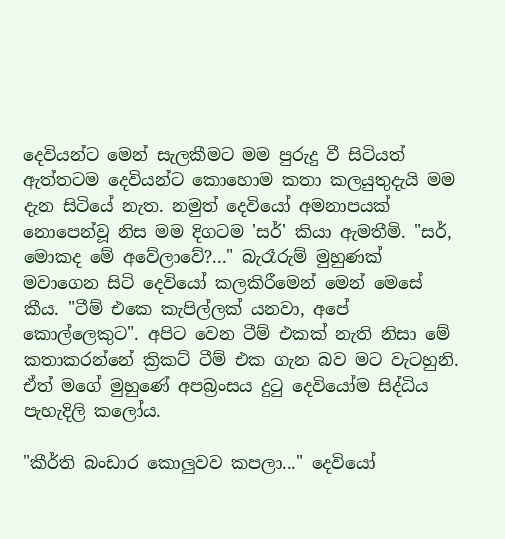දෙවියන්ට මෙන් සැලකීමට මම පුරුදු වී සිටියත් ඇත්තටම දෙවියන්ට කොහොම කතා කලයුතුදැයි මම දැන සිටියේ නැත. නමුත් දෙවියෝ අමනාපයක් නොපෙන්වූ නිස මම දිගටම 'සර්' කියා ඇමතීමි. "සර්, මොකද මේ අවේලාවේ?..." බැරෑරුම් මුහුණක් මවාගෙන සිටි දෙවියෝ කලකිරීමෙන් මෙන් මෙසේ කීය. "ටීම් එකෙ කැපිල්ලක් යනවා, අපේ කොල්ලෙකුට". අපිට වෙන ටීම් එකක් නැති නිසා මේ කතාකරන්නේ ක්‍රිකට් ටීම් එක ගැන බව මට වැටහුනි. ඒත් මගේ මුහුණේ අපබ්‍රංසය දුටු දෙවියෝම සිද්ධිය පැහැදිලි කලෝය.

"කීර්ති බංඩාර කොලුවව කපලා..." දෙවියෝ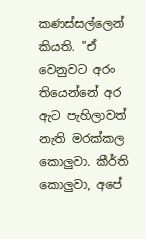කණස්සල්ලෙන් කියති. "ඒ වෙනුවට අරං තියෙන්නේ අර ඇට පැහිලාවත් නැති මරක්කල කොලුවා. කීර්ති කොලුවා, අපේ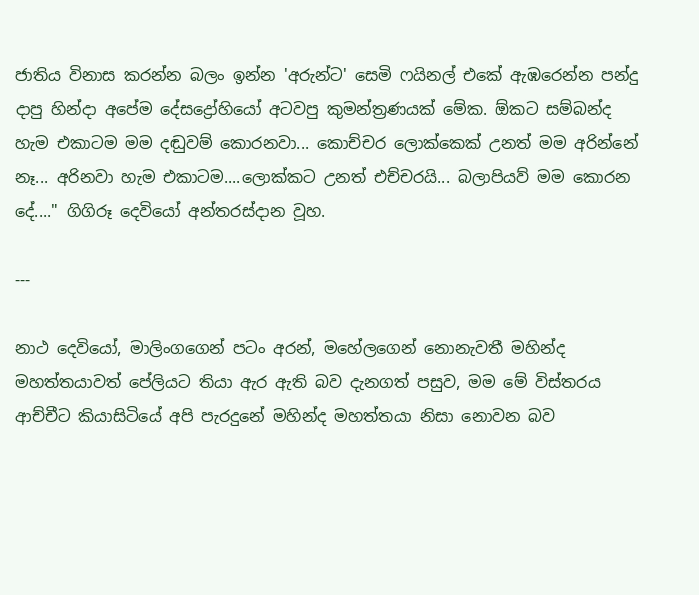ජාතිය විනාස කරන්න බලං ඉන්න 'අරුන්ට' සෙමි ෆයිනල් එකේ ඇඹරෙන්න පන්දු දාපු හින්දා අපේම දේසද්‍රෝහියෝ අටවපු කුමන්ත්‍රණයක් මේක. ඕකට සම්බන්ද හැම එකාටම මම දඬුවම් කොරනවා... කොච්චර ලොක්කෙක් උනත් මම අරින්නේ නෑ... අරිනවා හැම එකාටම....ලොක්කට උනත් එච්චරයි... බලාපියව් මම කොරන දේ...." ගිගිරූ දෙවියෝ අන්තරස්දාන වූහ.

---

නාථ දෙවියෝ, මාලිංගගෙන් පටං අරන්, මහේලගෙන් නොනැවතී මහින්ද මහත්තයාවත් පේලියට තියා ඇර ඇති බව දැනගත් පසුව, මම මේ විස්තරය ආච්චීට කියාසිටියේ අපි පැරදුනේ මහින්ද මහත්තයා නිසා නොවන බව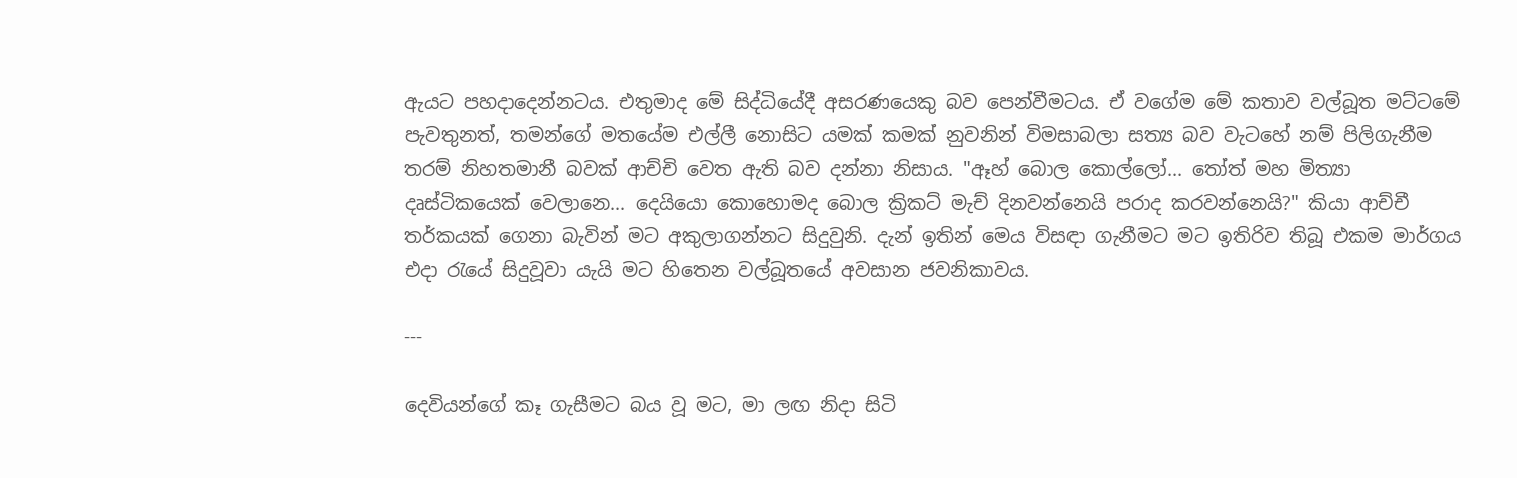ඇයට පහදාදෙන්නටය. එතුමාද මේ සිද්ධියේදී අසරණයෙකු බව පෙන්වීමටය. ඒ වගේම මේ කතාව වල්බූත මට්ටමේ පැවතුනත්, තමන්ගේ මතයේම එල්ලී නොසිට යමක් කමක් නුවනින් විමසාබලා සත්‍ය බව වැටහේ නම් පිලිගැනීම තරම් නිහතමානී බවක් ආච්චි වෙත ඇති බව දන්නා නිසාය. "ඈහ් බොල කොල්ලෝ... තෝත් මහ මිත්‍යා දෘස්ටිකයෙක් වෙලානෙ... දෙයියො කොහොමද බොල ක්‍රිකට් මැච් දිනවන්නෙයි පරාද කරවන්නෙයි?" කියා ආච්චී තර්කයක් ගෙනා බැවින් මට අකුලාගන්නට සිදුවුනි. දැන් ඉතින් මෙය විසඳා ගැනීමට මට ඉතිරිව තිබූ එකම මාර්ගය එදා රැයේ සිදුවූවා යැයි මට හිතෙන වල්බූතයේ අවසාන ජවනිකාවය.

---

දෙවියන්ගේ කෑ ගැසීමට බය වූ මට, මා ලඟ නිදා සිටි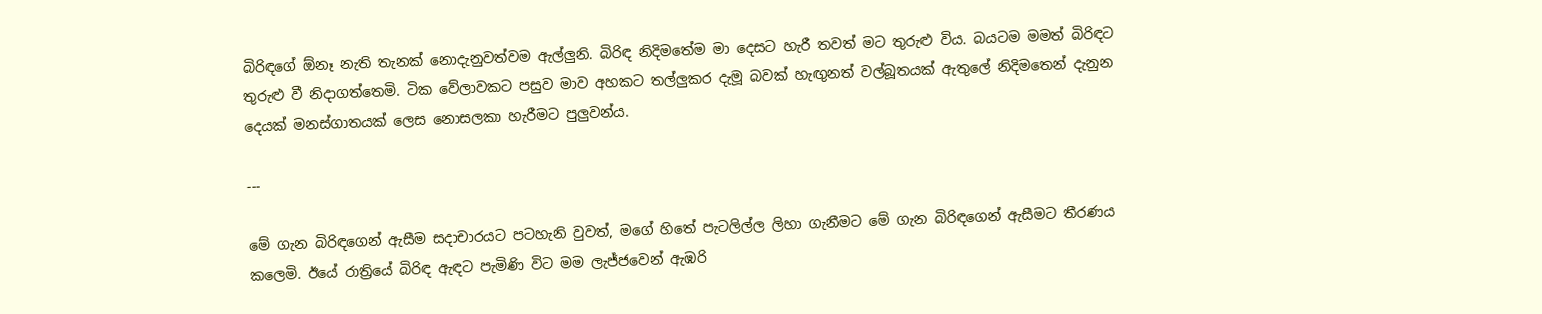බිරිඳගේ ඕනෑ නැති තැනක් නොදැනුවත්වම ඇල්ලුනි. බිරිඳ නිදිමතේම මා දෙසට හැරී තවත් මට තුරුළු විය. බයටම මමත් බිරිඳට තුරුළු වී නිදාගත්තෙමි. ටික වේලාවකට පසුව මාව අහකට තල්ලුකර දැමූ බවක් හැඟුනත් වල්බූතයක් ඇතුලේ නිදිමතෙන් දැනුන දෙයක් මනස්ගාතයක් ලෙස නොසලකා හැරීමට පුලුවන්ය.

---

මේ ගැන බිරිඳගෙන් ඇසීම සදාචාරයට පටහැනි වුවත්, මගේ හිතේ පැටලිල්ල ලිහා ගැනීමට මේ ගැන බිරිඳගෙන් ඇසීමට තීරණය කලෙමි. ඊයේ රාත්‍රියේ බිරිඳ ඇඳට පැමිණි විට මම ලැජ්ජවෙන් ඇඹරි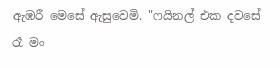ඇඹරී මෙසේ ඇසුවෙමි. "ෆයිනල් එක දවසේ රෑ මං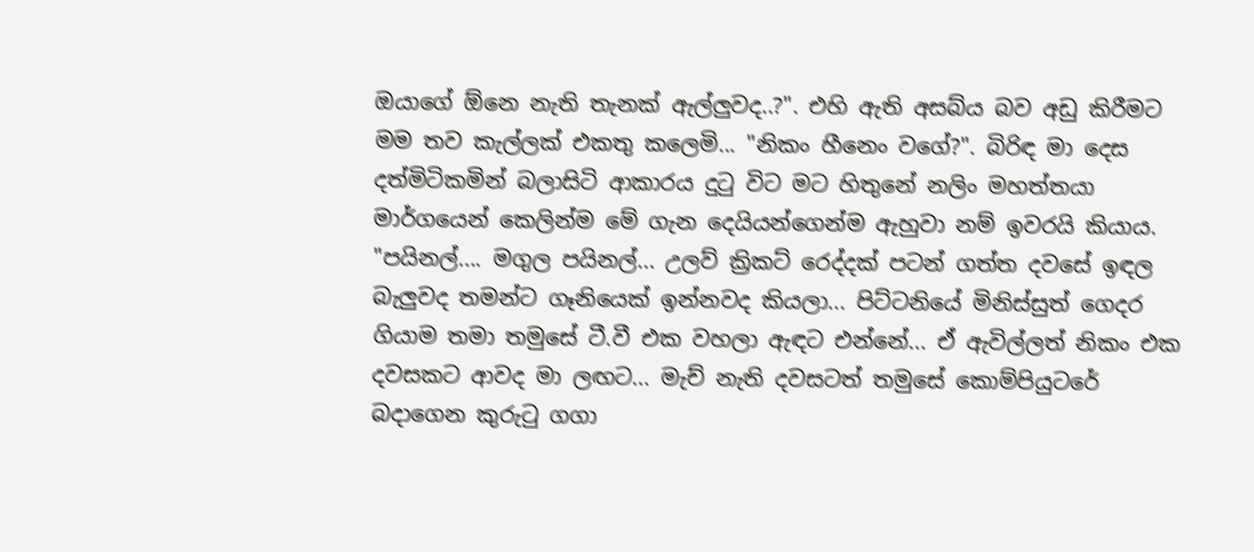ඔයාගේ ඕනෙ නැති තැනක් ඇල්ලුවද..?". එහි ඇති අසබ්ය බව අඩු කිරීමට මම තව කැල්ලක් එකතු කලෙමි... "නිකං හීනෙං වගේ?". බිරිඳ මා දෙස දත්මිටිකමින් බලාසිටි ආකාරය දුටු විට මට හිතුනේ නලිං මහත්තයා මාර්ගයෙන් කෙලින්ම මේ ගැන දෙයියන්ගෙන්ම ඇහුවා නම් ඉවරයි කියාය. "පයිනල්.... මගුල පයිනල්... උලව් ක්‍රිකට් රෙද්දක් පටන් ගත්ත දවසේ ඉඳල බැලුවද තමන්ට ගෑනියෙක් ඉන්නවද කියලා... පිට්ටනියේ මිනිස්සුත් ගෙදර ගියාම තමා තමුසේ ටී.වී එක වහලා ඇඳට එන්නේ... ඒ ඇවිල්ලත් නිකං එක දවසකට ආවද මා ලඟට... මැච් නැති දවසටත් තමුසේ කොම්පියුටරේ බදාගෙන කුරුටු ගගා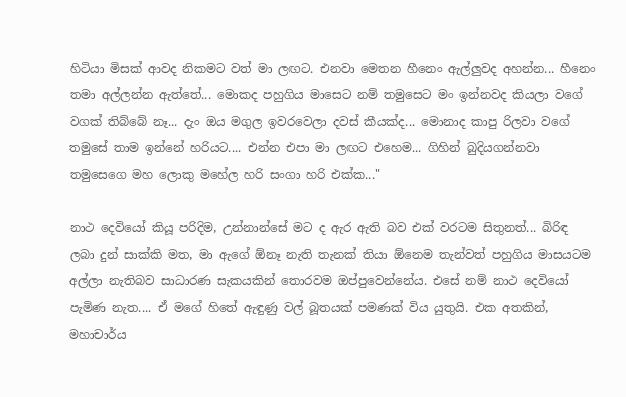හිටියා මිසක් ආවද නිකමට වත් මා ලඟට. එනවා මෙතන හීනෙං ඇල්ලුවද අහන්න... හීනෙං තමා අල්ලන්න ඇත්තේ... මොකද පහුගිය මාසෙට නම් තමුසෙට මං ඉන්නවද කියලා වගේ වගක් තිබ්බේ නෑ... දැං ඔය මගුල ඉවරවෙලා දවස් කීයක්ද... මොනාද කාපු රිලවා වගේ තමුසේ තාම ඉන්නේ හරියට.... එන්න එපා මා ලඟට එහෙම... ගිහින් බුදියගන්නවා තමුසෙගෙ මහ ලොකු මහේල හරි සංගා හරි එක්ක..."

නාථ දෙවියෝ කියූ පරිදිම, උන්නාන්සේ මට ද ඇර ඇති බව එක් වරටම සිතුනත්... බිරිඳ ලබා දුන් සාක්කි මත, මා ඇගේ ඕනෑ නැති තැනක් තියා ඕනෙම තැන්වත් පහුගිය මාසයටම අල්ලා නැතිබව සාධාරණ සැකයකින් තොරවම ඔප්පුවෙන්නේය. එසේ නම් නාථ දෙවියෝ පැමිණ නැත.... ඒ මගේ හිතේ ඇඳුණු වල් බූතයක් පමණක් විය යුතුයි. එක අතකින්, මහාචාර්ය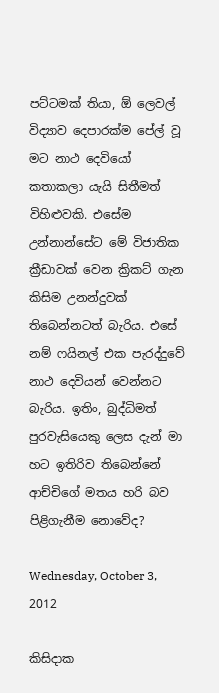පට්ටමක් තියා, ඕ ලෙවල් විද්‍යාව දෙපාරක්ම පේල් වූ මට නාථ දෙවියෝ කතාකලා යැයි සිතීමත් විහිළුවකි. එසේම උන්නාන්සේට මේ විජාතික ක්‍රීඩාවක් වෙන ක්‍රිකට් ගැන කිසිම උනන්දුවක් තිබෙන්නටත් බැරිය. එසේ නම් ෆයිනල් එක පැරද්දුවේ නාථ දෙවියන් වෙන්නට බැරිය. ඉතිං, බුද්ධිමත් පුරවැසියෙකු ලෙස දැන් මා හට ඉතිරිව තිබෙන්නේ ආච්චිගේ මතය හරි බව පිළිගැනීම නොවේද?

Wednesday, October 3, 2012

කිසිදාක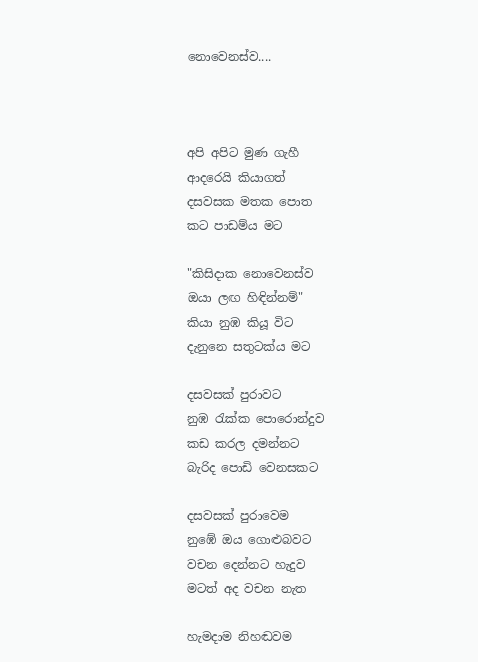නොවෙනස්ව....



අපි අපිට මුණ ගැහී
ආදරෙයි කියාගත්
දසවසක මතක පොත
කට පාඩම්ය මට

"කිසිදාක නොවෙනස්ව
ඔයා ලඟ හිඳින්නම්"
කියා නුඹ කියූ විට
දැනුනෙ සතුටක්ය මට

දසවසක් පුරාවට
නුඹ රැක්ක පොරොන්දුව
කඩ කරල දමන්නට
බැරිද පොඩි වෙනසකට

දසවසක් පුරාවෙම
නුඹේ ඔය ගොළුබවට
වචන දෙන්නට හැදුව
මටත් අද වචන නැත

හැමදාම නිහඬවම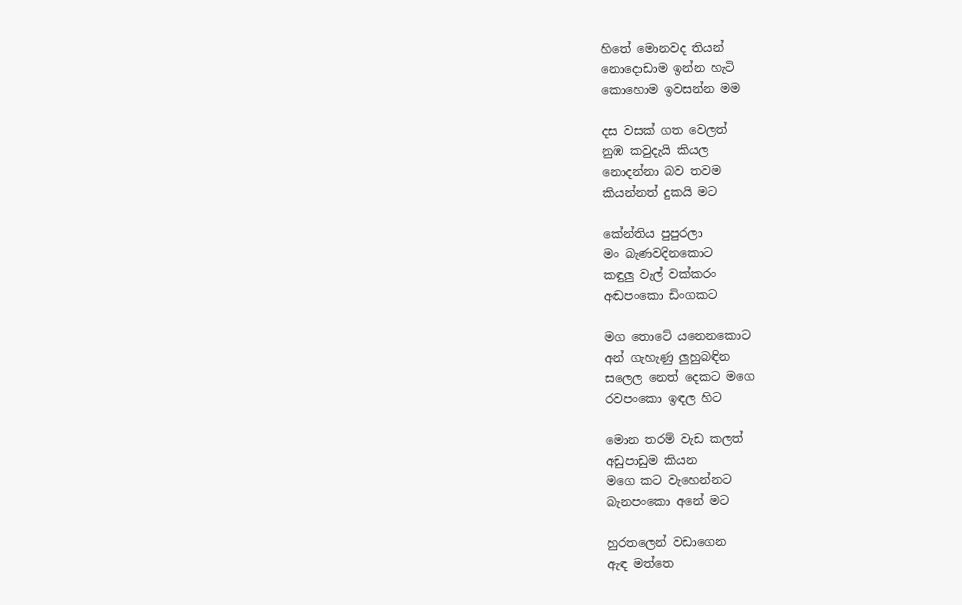හිතේ මොනවද තියන්
නොදොඩාම ඉන්න හැටි
කොහොම ඉවසන්න මම

දස වසක් ගත වෙලත්
නුඹ කවුදැයි කියල
නොදන්නා බව තවම
කියන්නත් දුකයි මට

කේන්තිය පුපුරලා
මං බැණවදිනකොට
කඳුලු වැල් වක්කරං
අඬපංකො ඩිංගකට

මග තොටේ යනෙනකොට
අන් ගැහැණු ලුහුබඳින
සලෙල නෙත් දෙකට මගෙ
රවපංකො ඉඳල හිට

මොන තරම් වැඩ කලත්
අඩුපාඩුම කියන
මගෙ කට වැහෙන්නට
බැනපංකො අනේ මට

හුරතලෙන් වඩාගෙන
ඇඳ මත්තෙ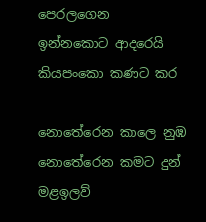පෙරලගෙන
ඉන්නකොට ආදරෙයි
කියපංකො කණට කර

නොතේරෙන කාලෙ නුඹ
නොතේරෙන කමට දුන්
මළඉලව්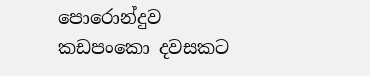පොරොන්දුව
කඩපංකො දවසකට